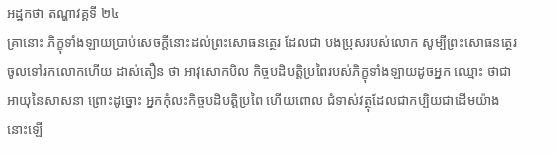អដ្ឋកថា តណ្ហាវគ្គទី ២៤
គ្រានោះ ភិក្ខុទាំងឡាយប្រាប់សេចក្តីនោះដល់ព្រះសោធនត្ថេរ ដែលជា បងប្រុសរបស់លោក សូម្បីព្រះសោធនត្ថេរ ចូលទៅរកលោកហើយ ដាស់តឿន ថា អាវុសោកបិល កិច្ចបដិបត្តិប្រពៃរបស់ភិក្ខុទាំងឡាយដូចអ្នក ឈ្មោះ ថាជាអាយុនៃសាសនា ព្រោះដូច្នោះ អ្នកកុំលះកិច្ចបដិបត្តិប្រពៃ ហើយពោល ជំទាស់វត្ថុដែលជាកប្បិយជាដើមយ៉ាងនោះឡើ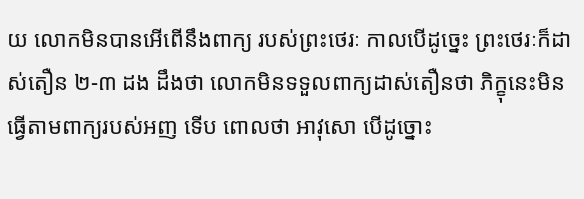យ លោកមិនបានអើពើនឹងពាក្យ របស់ព្រះថេរៈ កាលបើដូច្នេះ ព្រះថេរៈក៏ដាស់តឿន ២-៣ ដង ដឹងថា លោកមិនទទួលពាក្យដាស់តឿនថា ភិក្ខុនេះមិនធ្វើតាមពាក្យរបស់អញ ទើប ពោលថា អាវុសោ បើដូច្នោះ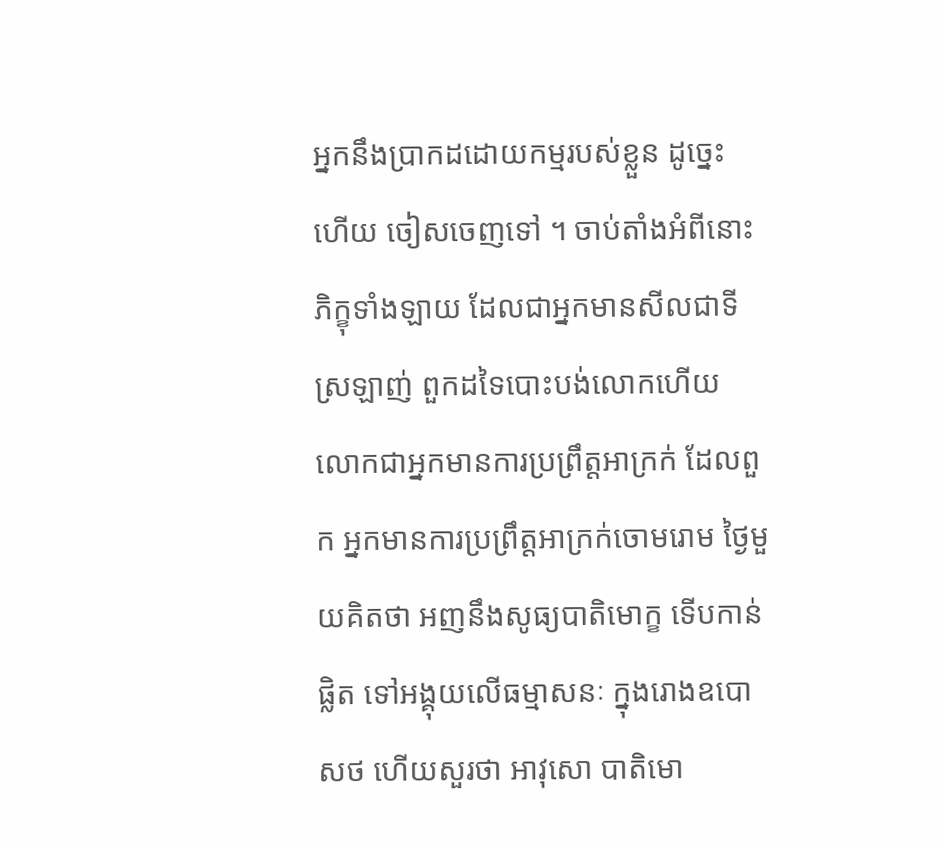អ្នកនឹងប្រាកដដោយកម្មរបស់ខ្លួន ដូច្នេះ ហើយ ចៀសចេញទៅ ។ ចាប់តាំងអំពីនោះ ភិក្ខុទាំងឡាយ ដែលជាអ្នកមានសីលជាទីស្រឡាញ់ ពួកដទៃបោះបង់លោកហើយ លោកជាអ្នកមានការប្រព្រឹត្តអាក្រក់ ដែលពួក អ្នកមានការប្រព្រឹត្តអាក្រក់ចោមរោម ថ្ងៃមួយគិតថា អញនឹងសូធ្យបាតិមោក្ខ ទើបកាន់ផ្លិត ទៅអង្គុយលើធម្មាសនៈ ក្នុងរោងឧបោសថ ហើយសួរថា អាវុសោ បាតិមោ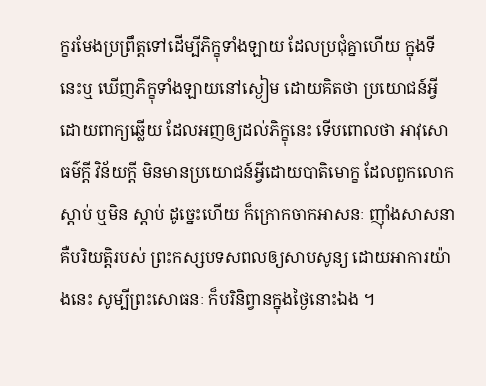ក្ខរមែងប្រព្រឹត្តទៅដើម្បីភិក្ខុទាំងឡាយ ដែលប្រជុំគ្នាហើយ ក្នុងទីនេះឬ ឃើញភិក្ខុទាំងឡាយនៅស្ងៀម ដោយគិតថា ប្រយោជន៍អ្វី ដោយពាក្យឆ្លើយ ដែលអញឲ្យដល់ភិក្ខុនេះ ទើបពោលថា អាវុសោ ធម៌ក្តី វិន័យក្តី មិនមានប្រយោជន៍អ្វីដោយបាតិមោក្ខ ដែលពួកលោកស្តាប់ ឬមិន ស្តាប់ ដូច្នេះហើយ ក៏ក្រោកចាកអាសនៈ ញ៉ាំងសាសនា គឺបរិយត្តិរបស់ ព្រះកស្សបទសពលឲ្យសាបសូន្យ ដោយអាការយ៉ាងនេះ សូម្បីព្រះសោធនៈ ក៏បរិនិព្វានក្នុងថ្ងៃនោះឯង ។